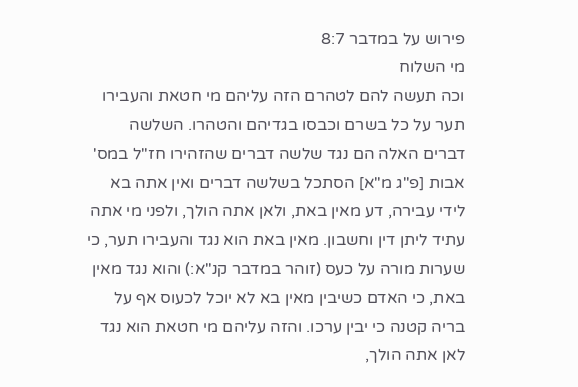פירוש על במדבר 8:7
מי השלוח
וכה תעשה להם לטהרם הזה עליהם מי חטאת והעבירו תער על כל בשרם וכבסו בגדיהם והטהרו. השלשה דברים האלה הם נגד שלשה דברים שהזהירו חז"ל במס' אבות [פ"ג מ"א] הסתכל בשלשה דברים ואין אתה בא לידי עבירה, דע מאין באת, ולאן אתה הולך, ולפני מי אתה עתיד ליתן דין וחשבון. מאין באת הוא נגד והעבירו תער, כי שערות מורה על כעס (זוהר במדבר קנ"א:) והוא נגד מאין באת, כי האדם כשיבין מאין בא לא יוכל לכעוס אף על בריה קטנה כי יבין ערכו. והזה עליהם מי חטאת הוא נגד לאן אתה הולך,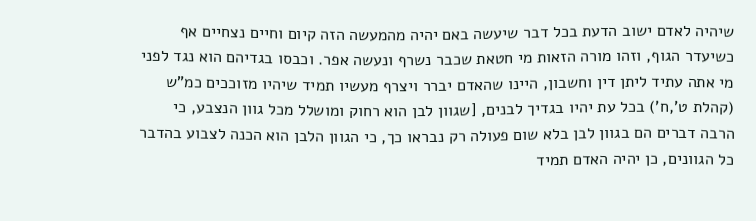שיהיה לאדם ישוב הדעת בכל דבר שיעשה באם יהיה מהמעשה הזה קיום וחיים נצחיים אף כשיעדר הגוף, וזהו מורה הזאות מי חטאת שכבר נשרף ונעשה אפר. וכבסו בגדיהם הוא נגד לפני מי אתה עתיד ליתן דין וחשבון, היינו שהאדם יברר ויצרף מעשיו תמיד שיהיו מזוככים כמ"ש (קהלת ט',ח') בכל עת יהיו בגדיך לבנים, [שגוון לבן הוא רחוק ומושלל מכל גוון הנצבע, כי הרבה דברים הם בגוון לבן בלא שום פעולה רק נבראו כך, כי הגוון הלבן הוא הכנה לצבוע בהדבר כל הגוונים, כן יהיה האדם תמיד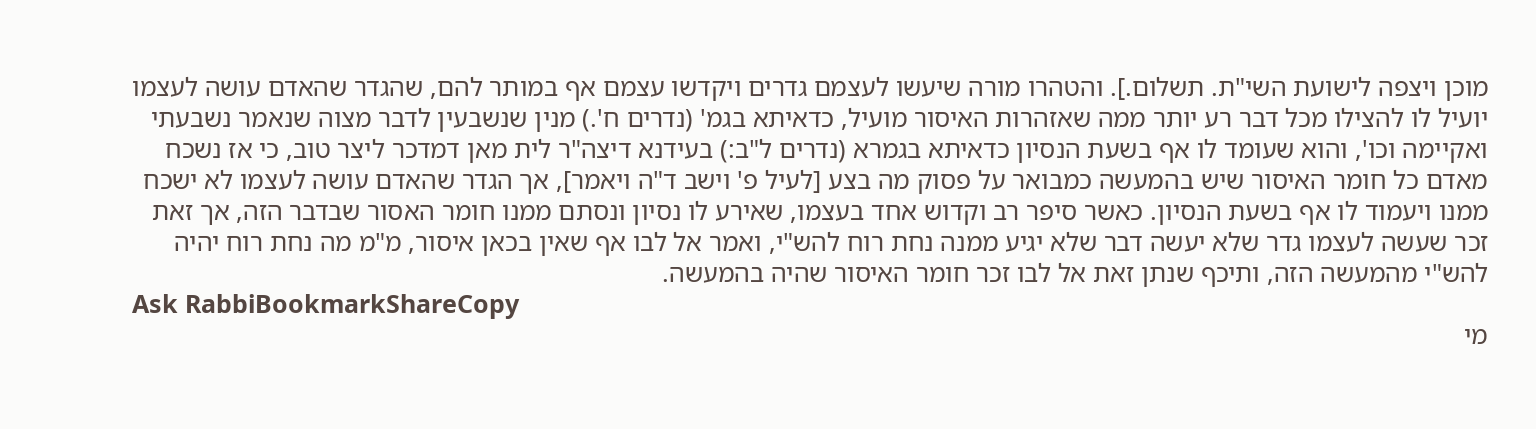מוכן ויצפה לישועת השי"ת. תשלום.]. והטהרו מורה שיעשו לעצמם גדרים ויקדשו עצמם אף במותר להם, שהגדר שהאדם עושה לעצמו יועיל לו להצילו מכל דבר רע יותר ממה שאזהרות האיסור מועיל, כדאיתא בגמ' (נדרים ח'.) מנין שנשבעין לדבר מצוה שנאמר נשבעתי ואקיימה וכו', והוא שעומד לו אף בשעת הנסיון כדאיתא בגמרא (נדרים ל"ב:) בעידנא דיצה"ר לית מאן דמדכר ליצר טוב, כי אז נשכח מאדם כל חומר האיסור שיש בהמעשה כמבואר על פסוק מה בצע [לעיל פ' וישב ד"ה ויאמר], אך הגדר שהאדם עושה לעצמו לא ישכח ממנו ויעמוד לו אף בשעת הנסיון. כאשר סיפר רב וקדוש אחד בעצמו, שאירע לו נסיון ונסתם ממנו חומר האסור שבדבר הזה, אך זאת זכר שעשה לעצמו גדר שלא יעשה דבר שלא יגיע ממנה נחת רוח להש"י, ואמר אל לבו אף שאין בכאן איסור, מ"מ מה נחת רוח יהיה להש"י מהמעשה הזה, ותיכף שנתן זאת אל לבו זכר חומר האיסור שהיה בהמעשה.
Ask RabbiBookmarkShareCopy
מי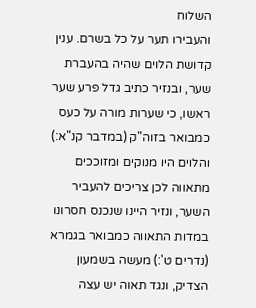השלוח
והעבירו תער על כל בשרם. ענין קדושת הלוים שהיה בהעברת שער, ובנזיר כתיב גדל פרע שער ראשו, כי שערות מורה על כעס כמבואר בזוה"ק (במדבר קנ"א:) והלוים היו מנוקים ומזוככים מתאווה לכן צריכים להעביר השער, ונזיר היינו שנכנס חסרונו במדות התאווה כמבואר בגמרא (נדרים ט':) מעשה בשמעון הצדיק, ונגד תאוה יש עצה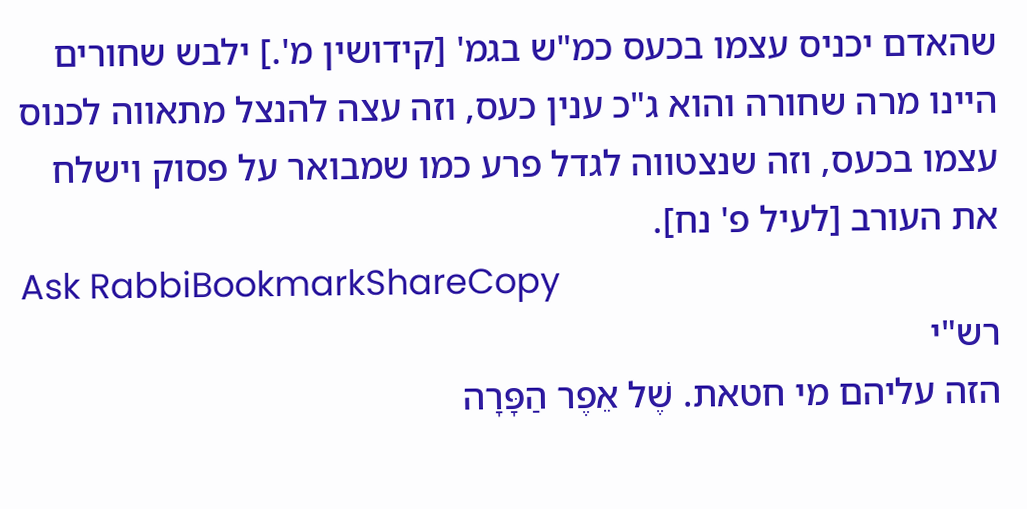שהאדם יכניס עצמו בכעס כמ"ש בגמ' [קידושין מ'.] ילבש שחורים היינו מרה שחורה והוא ג"כ ענין כעס, וזה עצה להנצל מתאווה לכנוס עצמו בכעס, וזה שנצטווה לגדל פרע כמו שמבואר על פסוק וישלח את העורב [לעיל פ' נח].
Ask RabbiBookmarkShareCopy
רש"י
הזה עליהם מי חטאת. שֶׁל אֵפֶר הַפָּרָה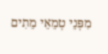מִפְּנֵי טְמֵאֵי מֵתִים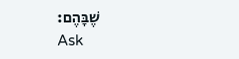שֶׁבָּהֶם:
Ask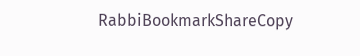RabbiBookmarkShareCopy